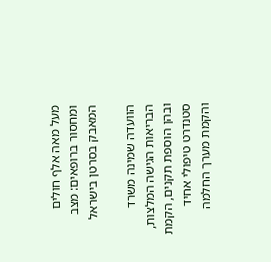מעל מאה אלף חולים ומחסור ברופאים: מצב המאבק בסרטן בישראל

הוועדה שמינה משרד הבריאות הגישה המלצות, ובהן הוספת תקנים, הקמת סטנדרט טיפולי אחיד והקמת מערך החלמה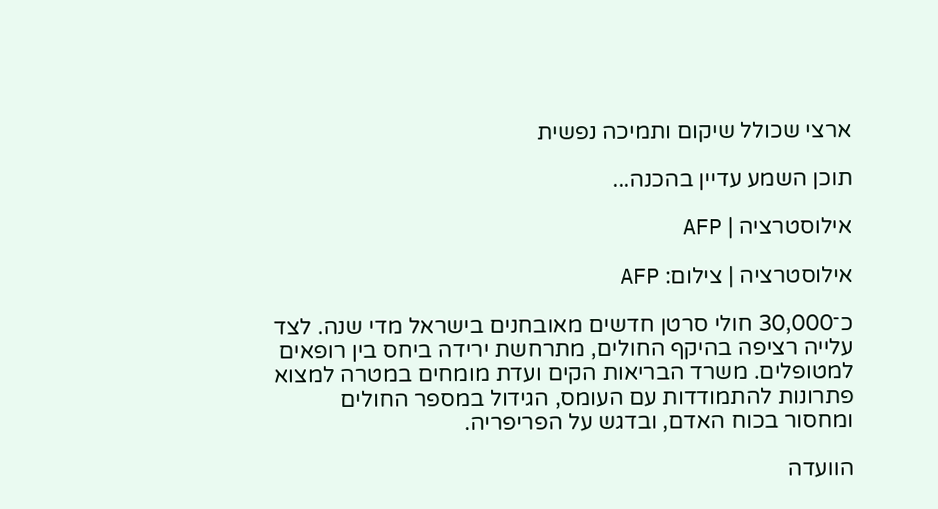ארצי שכולל שיקום ותמיכה נפשית

תוכן השמע עדיין בהכנה...

אילוסטרציה | AFP

אילוסטרציה | צילום: AFP

כ־30,000 חולי סרטן חדשים מאובחנים בישראל מדי שנה. לצד עלייה רציפה בהיקף החולים, מתרחשת ירידה ביחס בין רופאים למטופלים. משרד הבריאות הקים ועדת מומחים במטרה למצוא פתרונות להתמודדות עם העומס, הגידול במספר החולים ומחסור בכוח האדם, ובדגש על הפריפריה.

הוועדה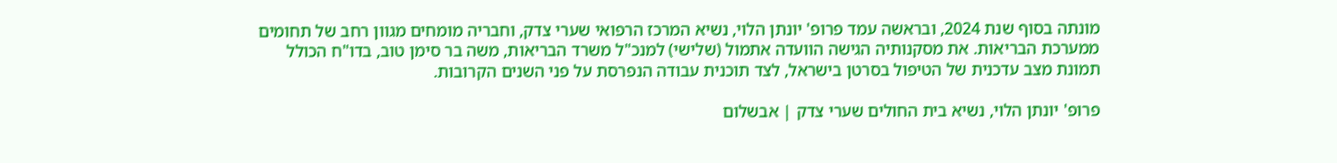מונתה בסוף שנת 2024, ובראשה עמד פרופ' יונתן הלוי, נשיא המרכז הרפואי שערי צדק, וחבריה מומחים מגוון רחב של תחומים ממערכת הבריאות. את מסקנותיה הגישה הוועדה אתמול (שלישי) למנכ"ל משרד הבריאות, משה בר סימן טוב, בדו"ח הכולל תמונת מצב עדכנית של הטיפול בסרטן בישראל, לצד תוכנית עבודה הנפרסת על פני השנים הקרובות.

פרופ' יונתן הלוי, נשיא בית החולים שערי צדק | אבשלום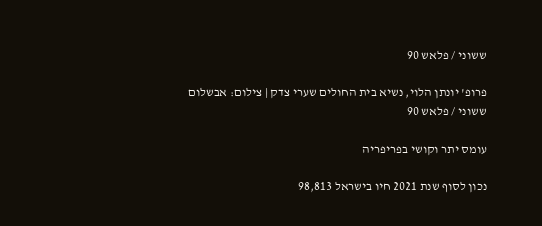ששוני / פלאש 90

פרופ' יונתן הלוי, נשיא בית החולים שערי צדק | צילום: אבשלום ששוני / פלאש 90

עומס יתר וקושי בפריפריה

נכון לסוף שנת 2021 חיו בישראל 98,813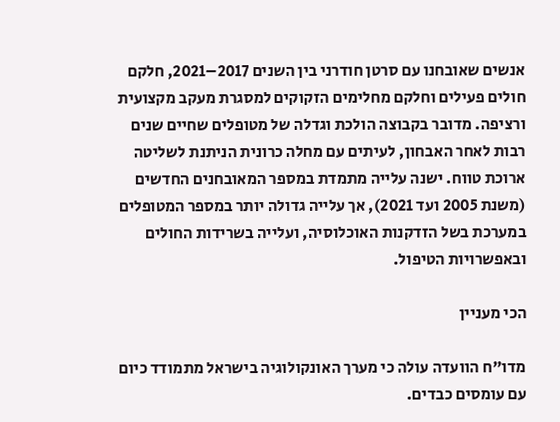אנשים שאובחנו עם סרטן חודרני בין השנים 2017–2021, חלקם חולים פעילים וחלקם מחלימים הזקוקים למסגרת מעקב מקצועית ורציפה. מדובר בקבוצה הולכת וגדלה של מטופלים שחיים שנים רבות לאחר האבחון, לעיתים עם מחלה כרונית הניתנת לשליטה ארוכת טווח. ישנה עלייה מתמדת במספר המאובחנים החדשים (משנת 2005 ועד 2021), אך עלייה גדולה יותר במספר המטופלים במערכת בשל הזדקנות האוכלוסיה, ועלייה בשרידות החולים ובאפשרויות הטיפול.

הכי מעניין

מדו"ח הוועדה עולה כי מערך האונקולוגיה בישראל מתמודד כיום עם עומסים כבדים.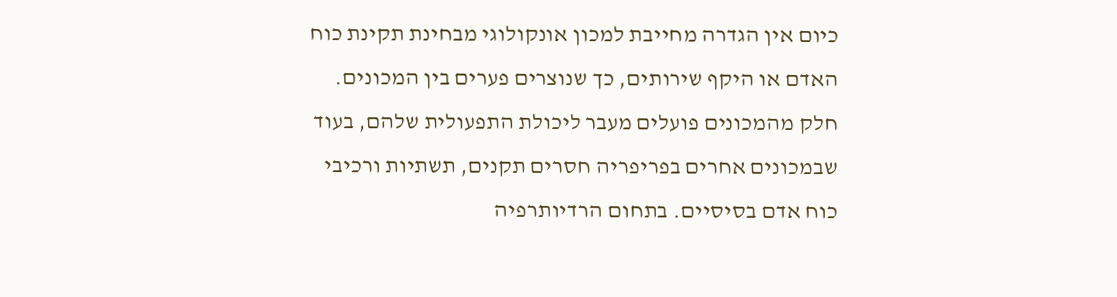כיום אין הגדרה מחייבת למכון אונקולוגי מבחינת תקינת כוח האדם או היקף שירותים, כך שנוצרים פערים בין המכונים. חלק מהמכונים פועלים מעבר ליכולת התפעולית שלהם, בעוד שבמכונים אחרים בפריפריה חסרים תקנים, תשתיות ורכיבי כוח אדם בסיסיים. בתחום הרדיותרפיה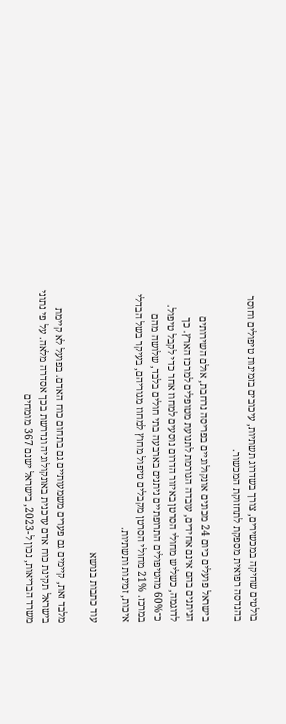בולטים שחיקה במכשירים, צורך בשדרוג תשתיות, עיכובים בזמינות טיפולים וחוסר בהנדסה רפואית מספקת לתחזוקת המכשור.

בישראל פועלים כיום 24 מכונים אונקולוגיים בפריסה נרחבת, אולם השירותים הניתנים בהם אינם אחידים, עובדה הגורמת לתנועת מטופלים למרכז הארץ. כך לדוגמה, כשליש מחולי הסרטן באיזור הדרום נוסעים למחוז אחר כדי לקבל טיפול. כ־60% מהטיפולים התרופתיים ניתנים בארבעה בתי חולים בלבד, שלושה מהם במרכז. 21% מחולי הסרטן מקבלים טיפול מחוץ למחוז מגוריהם, בעיקר בשל הבדלי איכות, זמינות ותשתיות.

עוד כתבות בנושא

מלבד זאת, קיימים גם פערים משמעותיים גם בתחום כוח האדם. בפועל לא קיימת בישראל תקינת כוח אדם עדכנית באונקולוגיה ונדרשת בכך אסדרה מלאה. על פי נתוני משרד הבריאות, נכון ל-2023, בישראל ישנם 367 מומחים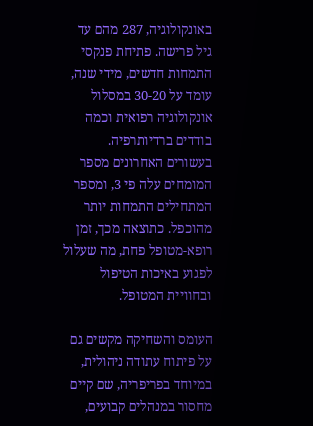באונקולוגיה, 287 מהם עד גיל פרישה. פתיחת פנקסי התמחות חדשים, מידי שנה, עומד על 30-20 במסלול אונקולוגיה רפואית וכמה בודדים ברדיותרפיה. בעשורים האחרונים מספר המומחים עלה פי 3, ומספר המתחילים התמחות יותר מהוכפל. כתוצאה מכך, זמן רופא-מטופל פחת, מה שעלול לפגוע באיכות הטיפול ובחוויית המטופל.

העומס והשחיקה מקשים גם על פיתוח עתודה ניהולית, במיוחד בפריפריה, שם קיים מחסור במנהלים קבועים,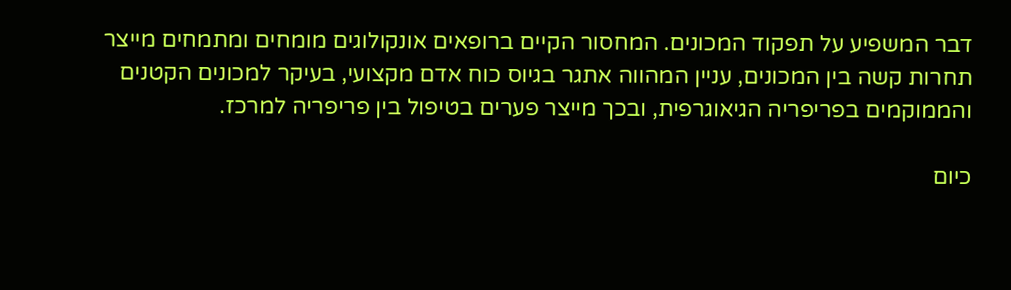דבר המשפיע על תפקוד המכונים. המחסור הקיים ברופאים אונקולוגים מומחים ומתמחים מייצר תחרות קשה בין המכונים, עניין המהווה אתגר בגיוס כוח אדם מקצועי, בעיקר למכונים הקטנים והממוקמים בפריפריה הגיאוגרפית, ובכך מייצר פערים בטיפול בין פריפריה למרכז.

כיום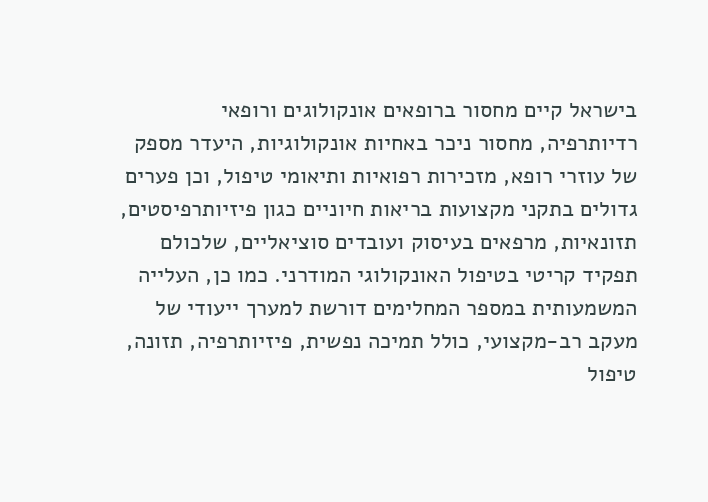בישראל קיים מחסור ברופאים אונקולוגים ורופאי רדיותרפיה, מחסור ניכר באחיות אונקולוגיות, היעדר מספק של עוזרי רופא, מזכירות רפואיות ותיאומי טיפול, וכן פערים גדולים בתקני מקצועות בריאות חיוניים כגון פיזיותרפיסטים, תזונאיות, מרפאים בעיסוק ועובדים סוציאליים, שלכולם תפקיד קריטי בטיפול האונקולוגי המודרני. כמו כן, העלייה המשמעותית במספר המחלימים דורשת למערך ייעודי של מעקב רב-מקצועי, כולל תמיכה נפשית, פיזיותרפיה, תזונה, טיפול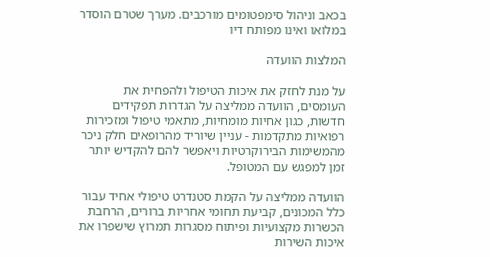בכאב וניהול סימפטומים מורכבים. מערך שטרם הוסדר במלואו ואינו מפותח דיו

המלצות הוועדה

על מנת לחזק את איכות הטיפול ולהפחית את העומסים, הוועדה ממליצה על הגדרות תפקידים חדשות, כגון אחיות מומחיות, מתאמי טיפול ומזכירות רפואיות מתקדמות - עניין שיוריד מהרופאים חלק ניכר מהמשימות הבירוקרטיות ויאפשר להם להקדיש יותר זמן למפגש עם המטופל.

הוועדה ממליצה על הקמת סטנדרט טיפולי אחיד עבור כלל המכונים, קביעת תחומי אחריות ברורים, הרחבת הכשרות מקצועיות ופיתוח מסגרות תמרוץ שישפרו את איכות השירות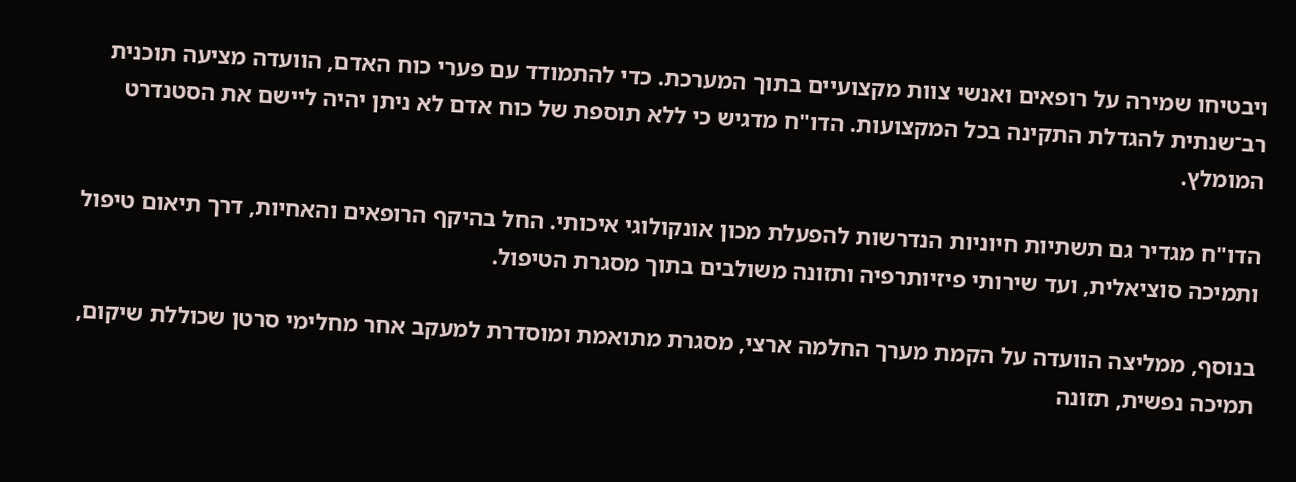ויבטיחו שמירה על רופאים ואנשי צוות מקצועיים בתוך המערכת. כדי להתמודד עם פערי כוח האדם, הוועדה מציעה תוכנית רב־שנתית להגדלת התקינה בכל המקצועות. הדו"ח מדגיש כי ללא תוספת של כוח אדם לא ניתן יהיה ליישם את הסטנדרט המומלץ.

הדו"ח מגדיר גם תשתיות חיוניות הנדרשות להפעלת מכון אונקולוגי איכותי. החל בהיקף הרופאים והאחיות, דרך תיאום טיפול ותמיכה סוציאלית, ועד שירותי פיזיותרפיה ותזונה משולבים בתוך מסגרת הטיפול.

בנוסף, ממליצה הוועדה על הקמת מערך החלמה ארצי, מסגרת מתואמת ומוסדרת למעקב אחר מחלימי סרטן שכוללת שיקום, תמיכה נפשית, תזונה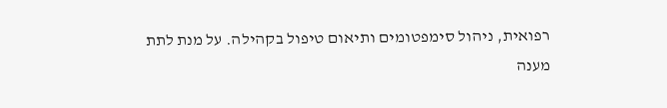רפואית, ניהול סימפטומים ותיאום טיפול בקהילה. על מנת לתת מענה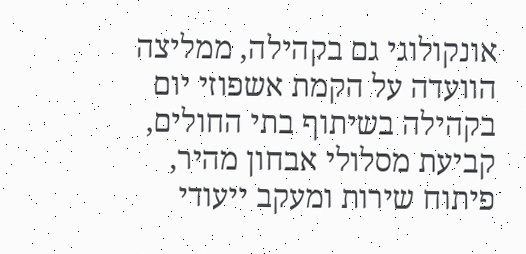אונקולוגי גם בקהילה, ממליצה הוועדה על הקמת אשפוזי יום בקהילה בשיתוף בתי החולים, קביעת מסלולי אבחון מהיר, פיתוח שירות ומעקב ייעודי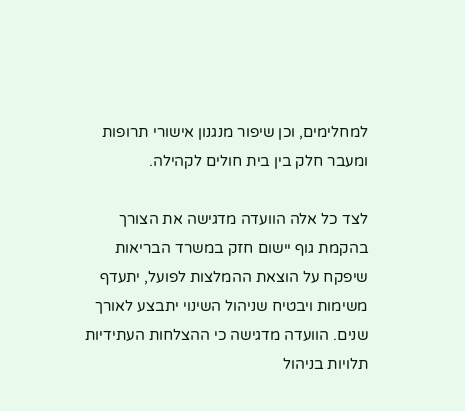למחלימים, וכן שיפור מנגנון אישורי תרופות ומעבר חלק בין בית חולים לקהילה.

לצד כל אלה הוועדה מדגישה את הצורך בהקמת גוף יישום חזק במשרד הבריאות שיפקח על הוצאת ההמלצות לפועל, יתעדף משימות ויבטיח שניהול השינוי יתבצע לאורך שנים. הוועדה מדגישה כי ההצלחות העתידיות תלויות בניהול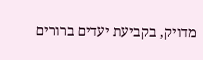מדויק, בקביעת יעדים ברורים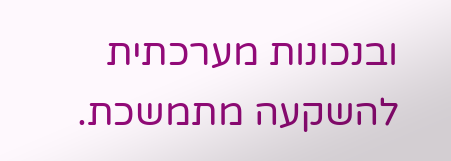ובנכונות מערכתית להשקעה מתמשכת.